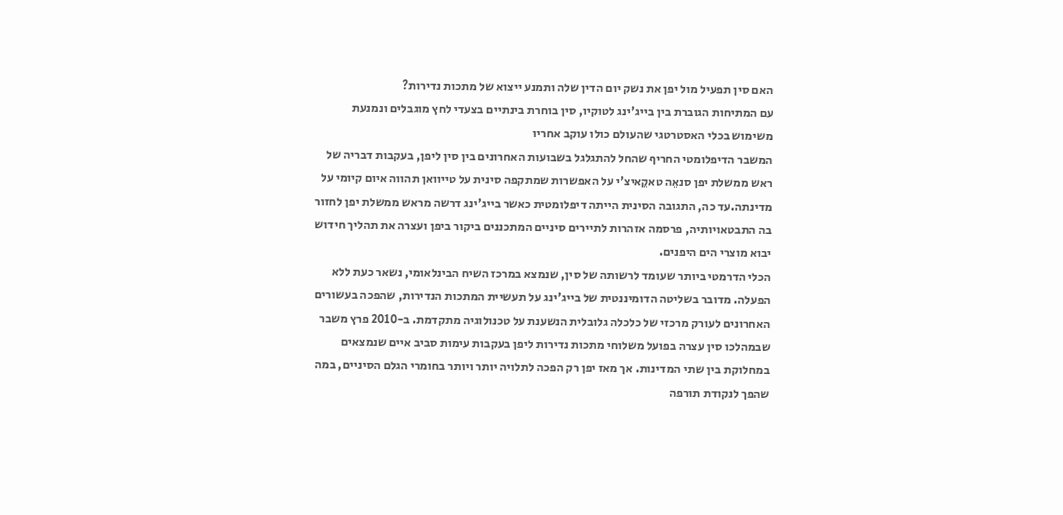האם סין תפעיל מול יפן את נשק יום הדין שלה ותמנע ייצוא של מתכות נדירות?
עם המתיחות הגוברת בין בייג'ינג לטוקיו, סין בוחרת בינתיים בצעדי לחץ מוגבלים ונמנעת משימוש בכלי האסטרטגי שהעולם כולו עוקב אחריו
המשבר הדיפלומטי החריף שהחל להתגלגל בשבועות האחרונים בין סין ליפן, בעקבות דבריה של ראש ממשלת יפן סנאֵה טאקֵאיצ'י על האפשרות שמתקפה סינית על טייוואן תהווה איום קיומי על מדינתה.עד כה, התגובה הסינית הייתה דיפלומטית כאשר בייג'ינג דרשה מראש ממשלת יפן לחזור בה התבטאויותיה, פרסמה אזהרות לתיירים סיניים המתכננים ביקור ביפן ועצרה את תהליך חידוש יבוא מוצרי הים היפנים.
הכלי הדרמטי ביותר שעומד לרשותה של סין, שנמצא במרכז השיח הבינלאומי, נשאר כעת ללא הפעלה. מדובר בשליטה הדומיננטית של בייג'ינג על תעשיית המתכות הנדירות, שהפכה בעשורים האחרונים לעורק מרכזי של כלכלה גלובלית הנשענת על טכנולוגיה מתקדמת. ב-2010 פרץ משבר שבמהלכו סין עצרה בפועל משלוחי מתכות נדירות ליפן בעקבות עימות סביב איים שנמצאים במחלוקת בין שתי המדינות. אך מאז יפן רק הפכה לתלויה יותר ויותר בחומרי הגלם הסיניים, במה שהפך לנקודת תורפה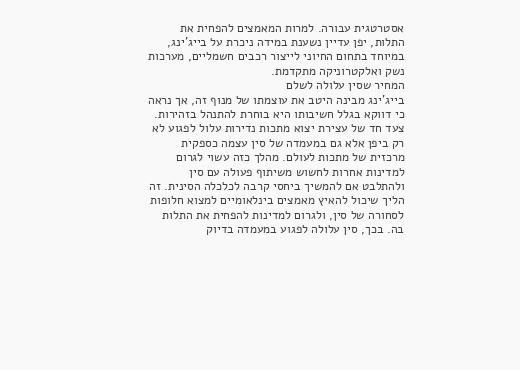אסטרטגית עבורה. למרות המאמצים להפחית את התלות, יפן עדיין נשענת במידה ניכרת על בייג'ינג, במיוחד בתחום החיוני לייצור רכבים חשמליים, מערכות נשק ואלקטרוניקה מתקדמת.
המחיר שסין עלולה לשלם
בייג'ינג מבינה היטב את עוצמתו של מנוף זה, אך נראה כי דווקא בגלל חשיבותו היא בוחרת להתנהל בזהירות. צעד חד של עצירת יצוא מתכות נדירות עלול לפגוע לא רק ביפן אלא גם במעמדה של סין עצמה כספקית מרכזית של מתכות לעולם. מהלך כזה עשוי לגרום למדינות אחרות לחשוש משיתוף פעולה עם סין ולהתלבט אם להמשיך ביחסי קרבה לכלכלה הסינית. זה הליך שיכול להאיץ מאמצים בינלאומיים למצוא חלופות לסחורה של סין, ולגרום למדינות להפחית את התלות בה. בכך, סין עלולה לפגוע במעמדה בדיוק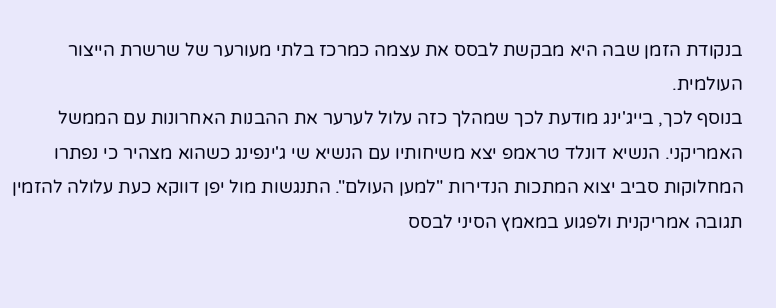בנקודת הזמן שבה היא מבקשת לבסס את עצמה כמרכז בלתי מעורער של שרשרת הייצור העולמית.
בנוסף לכך, בייג'ינג מודעת לכך שמהלך כזה עלול לערער את ההבנות האחרונות עם הממשל האמריקני. הנשיא דונלד טראמפ יצא משיחותיו עם הנשיא שי ג'ינפינג כשהוא מצהיר כי נפתרו המחלוקות סביב יצוא המתכות הנדירות "למען העולם". התנגשות מול יפן דווקא כעת עלולה להזמין תגובה אמריקנית ולפגוע במאמץ הסיני לבסס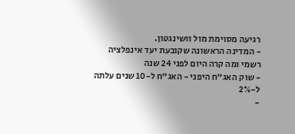רגיעה מסוימת מול וושינגטון.
- המדינה הראשונה שקובעת יעד אינפלציה רשמי ומה קרה היום לפני 24 שנה
- שוק האג"ח היפני - האג"ח ל-10 שנים עלתה ל-2%
-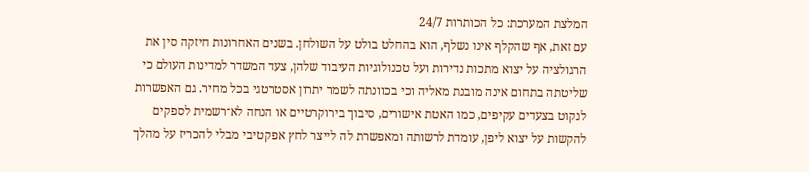המלצת המערכת: כל הכותרות 24/7
עם זאת, אף שהקלף אינו נשלף, הוא בהחלט בולט על השולחן. בשנים האחרונות חיזקה סין את הרגולציה על יצוא מתכות נדירות ועל טכנולוגיות העיבוד שלהן, צעד המשדר למדינות העולם כי שליטתה בתחום אינה מובנת מאליה וכי בכוונתה לשמר יתרון אסטרטגי בכל מחיר. גם האפשרות לנקוט בצעדים עקיפים, כמו האטת אישורים, סיבוך בירוקרטיים או הנחה לא־רשמית לספקים להקשות על יצוא ליפן, עומדת לרשותה ומאפשרת לה לייצר לחץ אפקטיבי מבלי להכריז על מהלך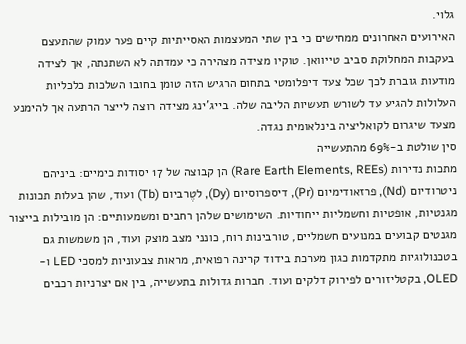גלוי.
האירועים האחרונים ממחישים כי בין שתי המעצמות האסייתיות קיים פער עמוק שהתעצם בעקבות המחלוקת סביב טייוואן. טוקיו מצידה מצהירה כי עמדתה לא השתנתה, אך לצידה מודעות גוברת לכך שכל צעד דיפלומטי בתחום הרגיש הזה טומן בחובו השלכות כלכליות העלולות להגיע עד לשורש תעשיות הליבה שלה. בייג'ינג מצידה רוצה לייצר הרתעה אך להימנע מצעד שיגרום לקואליציה בינלאומית נגדה.
סין שולטת ב-69% מהתעשייה
מתכות נדירות (Rare Earth Elements, REEs) הן קבוצה של 17 יסודות כימיים: ביניהם ניטרודיום (Nd), פרזאודימיום (Pr), דיספרוסיום (Dy), לטֶרביום (Tb) ועוד, שהן בעלות תכונות מגנטיות, אופטיות וחשמליות ייחודיות. השימושים שלהן רחבים ומשמעותיים: הן מובילות בייצור מגנטים קבועים במנועים חשמליים, טורבינות רוח, כונני מצב מוצק ועוד, הן משמשות גם בטכנולוגיות מתקדמות כגון מערכת בידוד קרינה רפואית, מראות צבעוניות למסכי LED ו-OLED, בקטליזורים לפירוק דלקים ועוד. חברות גדולות בתעשייה, בין אם יצרניות רכבים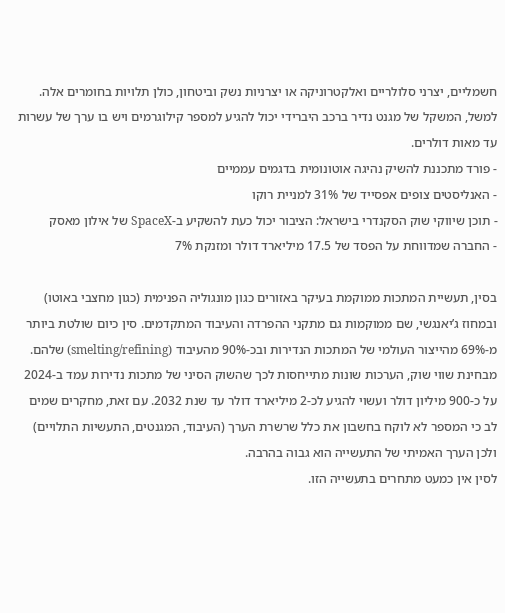חשמליים, יצרני סלולריים ואלקטרוניקה או יצרניות נשק וביטחון, כולן תלויות בחומרים אלה. למשל, המשקל של מגנט נדיר ברכב היברידי יכול להגיע למספר קילוגרמים ויש בו ערך של עשרות עד מאות דולרים.
- פורד מתכננת להשיק נהיגה אוטונומית בדגמים עממיים
- האנליסטים צופים אפסייד של 31% למניית רוקו
- תוכן שיווקי שוק הסקנדרי בישראל: הציבור יכול כעת להשקיע ב-SpaceX של אילון מאסק
- החברה שמדווחת על הפסד של 17.5 מיליארד דולר ומזנקת 7%

בסין, תעשיית המתכות ממוקמת בעיקר באזורים כגון מונגוליה הפנימית (כגון מחצבי באוטו) ובמחוז ג’יאנגשי, שם ממוקמות גם מתקני ההפרדה והעיבוד המתקדמים. סין כיום שולטת ביותר מ-69% מהייצור העולמי של המתכות הנדירות ובכ-90% מהעיבוד (smelting/refining) שלהם. מבחינת שווי שוק, הערכות שונות מתייחסות לכך שהשוק הסיני של מתכות נדירות עמד ב-2024 על כ-900 מיליון דולר ועשוי להגיע לכ-2 מיליארד דולר עד שנת 2032. עם זאת, מחקרים שמים לב כי המספר לא לוקח בחשבון את כלל שרשרת הערך (העיבוד, המגנטים, התעשיות התלויים) ולכן הערך האמיתי של התעשייה הוא גבוה בהרבה.
לסין אין כמעט מתחרים בתעשייה הזו.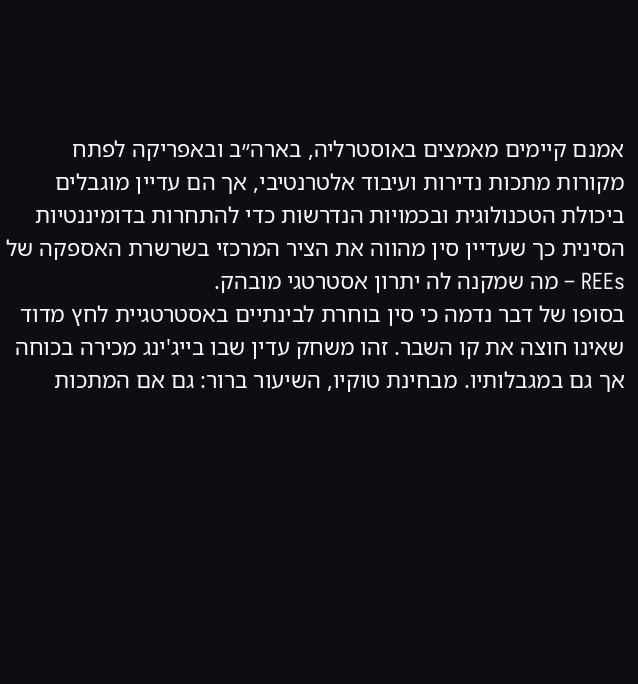אמנם קיימים מאמצים באוסטרליה, בארה״ב ובאפריקה לפתח מקורות מתכות נדירות ועיבוד אלטרנטיבי, אך הם עדיין מוגבלים ביכולת הטכנולוגית ובכמויות הנדרשות כדי להתחרות בדומיננטיות הסינית כך שעדיין סין מהווה את הציר המרכזי בשרשרת האספקה של REEs – מה שמקנה לה יתרון אסטרטגי מובהק.
בסופו של דבר נדמה כי סין בוחרת לבינתיים באסטרטגיית לחץ מדוד שאינו חוצה את קו השבר. זהו משחק עדין שבו בייג'ינג מכירה בכוחה אך גם במגבלותיו. מבחינת טוקיו, השיעור ברור: גם אם המתכות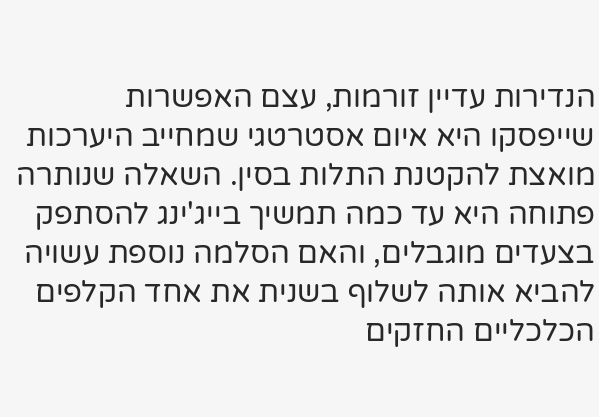הנדירות עדיין זורמות, עצם האפשרות שייפסקו היא איום אסטרטגי שמחייב היערכות מואצת להקטנת התלות בסין. השאלה שנותרה פתוחה היא עד כמה תמשיך בייג'ינג להסתפק בצעדים מוגבלים, והאם הסלמה נוספת עשויה להביא אותה לשלוף בשנית את אחד הקלפים הכלכליים החזקים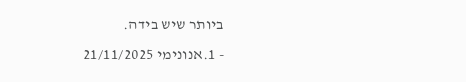ביותר שיש בידה.
- 1.אנונימי 21/11/2025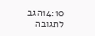14:10הגב לתגובה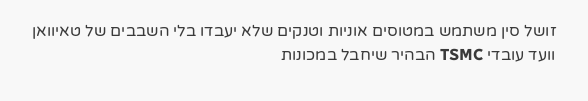זושל סין משתמש במטוסים אוניות וטנקים שלא יעבדו בלי השבבים של טאיוואן וועד עובדי TSMC הבהיר שיחבל במכונות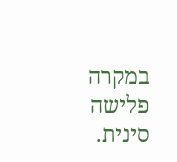במקרה פלישה סינית.